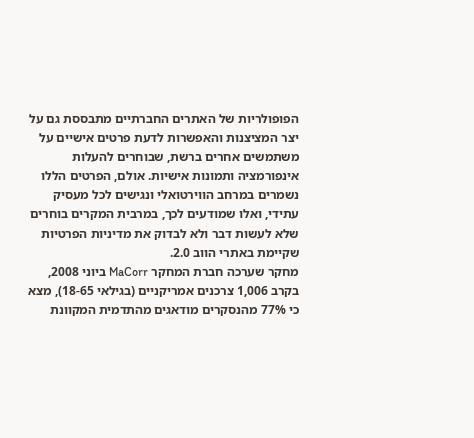הפופולריות של האתרים החברתיים מתבססת גם על יצר המציצנות והאפשרות לדעת פרטים אישיים על משתמשים אחרים ברשת, שבוחרים להעלות אינפורמציה ותמונות אישיות. אולם, הפרטים הללו נשמרים במרחב הווירטואלי ונגישים לכל מעסיק עתידי, ואלו שמודעים לכך, במרבית המקרים בוחרים שלא לעשות דבר ולא לבדוק את מדיניות הפרטיות שקיימת באתרי הווב 2.0.
מחקר שערכה חברת המחקר MaCorr ביוני 2008, בקרב 1,006 צרכנים אמריקניים (בגילאי 18-65), מצא כי 77% מהנסקרים מודאגים מהתדמית המקוונת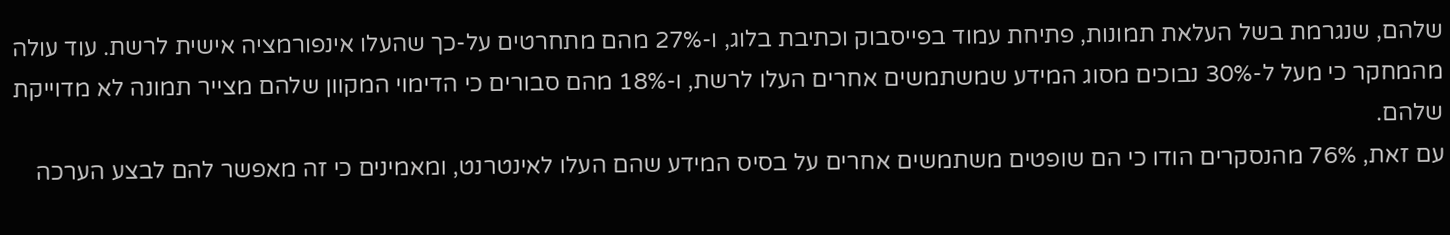שלהם, שנגרמת בשל העלאת תמונות, פתיחת עמוד בפייסבוק וכתיבת בלוג, ו-27% מהם מתחרטים על-כך שהעלו אינפורמציה אישית לרשת. עוד עולה מהמחקר כי מעל ל-30% נבוכים מסוג המידע שמשתמשים אחרים העלו לרשת, ו-18% מהם סבורים כי הדימוי המקוון שלהם מצייר תמונה לא מדוייקת שלהם.
עם זאת, 76% מהנסקרים הודו כי הם שופטים משתמשים אחרים על בסיס המידע שהם העלו לאינטרנט, ומאמינים כי זה מאפשר להם לבצע הערכה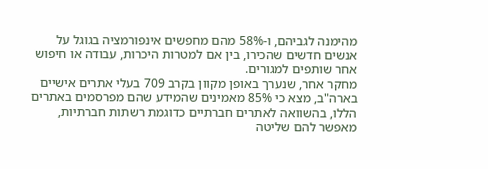מהימנה לגביהם, ו-58% מהם מחפשים אינפורמציה בגוגל על אנשים חדשים שהכירו, בין אם למטרות היכרות, עבודה או חיפוש אחר שותפים למגורים.
מחקר אחר, שנערך באופן מקוון בקרב 709 בעלי אתרים אישיים בארה"ב, מצא כי 85% מאמינים שהמידע שהם מפרסמים באתרים הללו, בהשוואה לאתרים חברתיים כדוגמת רשתות חברתיות, מאפשר להם שליטה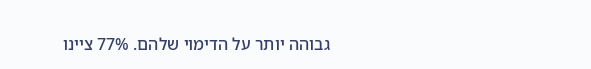גבוהה יותר על הדימוי שלהם. 77% ציינו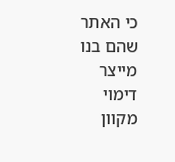כי האתר שהם בנו מייצר דימוי מקוון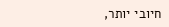חיובי יותר,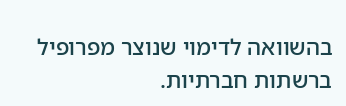בהשוואה לדימוי שנוצר מפרופיל ברשתות חברתיות.